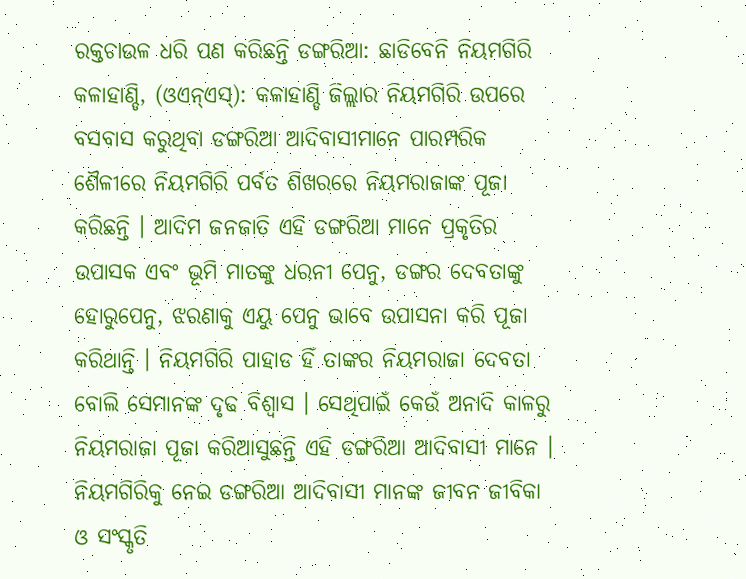ରକ୍ତଚାଉଳ ଧରି ପଣ କରିଛନ୍ତି ଡଙ୍ଗରିଆ: ଛାଡିବେନି ନିୟମଗିରି
କଳାହାଣ୍ଡି, (ଓଏନ୍ଏସ୍): କଳାହାଣ୍ଡି ଜିଲ୍ଲାର ନିୟମଗିରି ଉପରେ ବସବାସ କରୁଥିବା ଡଙ୍ଗରିଆ ଆଦିବାସୀମାନେ ପାରମ୍ପରିକ ଶୈଳୀରେ ନିୟମଗିରି ପର୍ବତ ଶିଖରରେ ନିୟମରାଜାଙ୍କ ପୂଜା କରିଛନ୍ତି । ଆଦିମ ଜନଜାତି ଏହି ଡଙ୍ଗରିଆ ମାନେ ପ୍ରକୃତିର ଉପାସକ ଏବଂ ଭୂମି ମାତଙ୍କୁ ଧରନୀ ପେନୁ, ଡଙ୍ଗର ଦେବତାଙ୍କୁ ହୋରୁପେନୁ, ଝରଣାକୁ ଏୟୁ ପେନୁ ଭାବେ ଉପାସନା କରି ପୂଜା କରିଥାନ୍ତି । ନିୟମଗିରି ପାହାଡ ହିଁ ତାଙ୍କର ନିୟମରାଜା ଦେବତା ବୋଲି ସେମାନଙ୍କ ଦୃଢ ବିଶ୍ୱାସ । ସେଥିପାଇଁ କେଉଁ ଅନାଦି କାଳରୁ ନିୟମରାଜା ପୂଜା କରିଆସୁଛନ୍ତି ଏହି ଡଙ୍ଗରିଆ ଆଦିବାସୀ ମାନେ । ନିୟମଗିରିକୁ ନେଇ ଡଙ୍ଗରିଆ ଆଦିବାସୀ ମାନଙ୍କ ଜୀବନ ଜୀବିକା ଓ ସଂସ୍କୃତି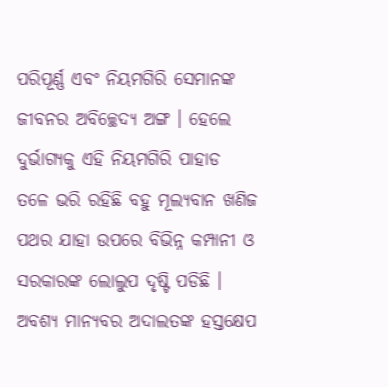ପରିପୂର୍ଣ୍ଣ ଏବଂ ନିୟମଗିରି ସେମାନଙ୍କ ଜୀବନର ଅବିଚ୍ଛେଦ୍ୟ ଅଙ୍ଗ । ହେଲେ ଦୁର୍ଭାଗ୍ୟକୁ ଏହି ନିୟମଗିରି ପାହାଡ ତଳେ ଭରି ରହିଛି ବହୁ ମୂଲ୍ୟବାନ ଖଣିଜ ପଥର ଯାହା ଉପରେ ବିଭିନ୍ନ କମ୍ପାନୀ ଓ ସରକାରଙ୍କ ଲୋଲୁପ ଦୃଷ୍ଟି ପଡିଛି । ଅବଶ୍ୟ ମାନ୍ୟବର ଅଦାଲତଙ୍କ ହସ୍ତକ୍ଷେପ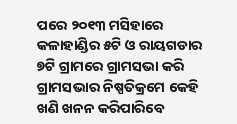ପରେ ୨୦୧୩ ମସିହାରେ କଳାହାଣ୍ଡିର ୫ଟି ଓ ରାୟଗଡାର ୭ଟି ଗ୍ରାମରେ ଗ୍ରାମସଭା କରି ଗ୍ରାମସଭାର ନିଷ୍ପତିକ୍ରମେ କେହି ଖଣି ଖନନ କରିପାରିବେ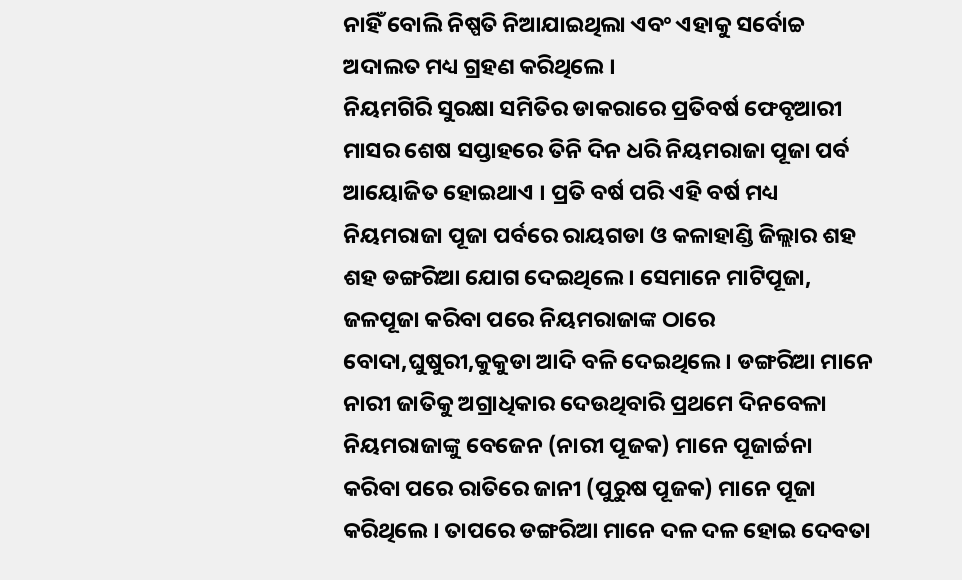ନାହିଁ ବୋଲି ନିଷ୍ପତି ନିଆଯାଇଥିଲା ଏବଂ ଏହାକୁ ସର୍ବୋଚ୍ଚ ଅଦାଲତ ମଧ୍ୟ ଗ୍ରହଣ କରିଥିଲେ ।
ନିୟମଗିରି ସୁରକ୍ଷା ସମିତିର ଡାକରାରେ ପ୍ରତିବର୍ଷ ଫେବୃଆରୀ ମାସର ଶେଷ ସପ୍ତାହରେ ତିନି ଦିନ ଧରି ନିୟମରାଜା ପୂଜା ପର୍ବ ଆୟୋଜିତ ହୋଇଥାଏ । ପ୍ରତି ବର୍ଷ ପରି ଏହି ବର୍ଷ ମଧ୍ୟ ନିୟମରାଜା ପୂଜା ପର୍ବରେ ରାୟଗଡା ଓ କଳାହାଣ୍ଡି ଜିଲ୍ଲାର ଶହ ଶହ ଡଙ୍ଗରିଆ ଯୋଗ ଦେଇଥିଲେ । ସେମାନେ ମାଟିପୂଜା, ଜଳପୂଜା କରିବା ପରେ ନିୟମରାଜାଙ୍କ ଠାରେ ବୋଦା,ଘୁଷୁରୀ,କୁକୁଡା ଆଦି ବଳି ଦେଇଥିଲେ । ଡଙ୍ଗରିଆ ମାନେ ନାରୀ ଜାତିକୁ ଅଗ୍ରାଧିକାର ଦେଉଥିବାରି ପ୍ରଥମେ ଦିନବେଳା ନିୟମରାଜାଙ୍କୁ ବେଜେନ (ନାରୀ ପୂଜକ) ମାନେ ପୂଜାର୍ଚ୍ଚନା କରିବା ପରେ ରାତିରେ ଜାନୀ (ପୁରୁଷ ପୂଜକ) ମାନେ ପୂଜା କରିଥିଲେ । ତାପରେ ଡଙ୍ଗରିଆ ମାନେ ଦଳ ଦଳ ହୋଇ ଦେବତା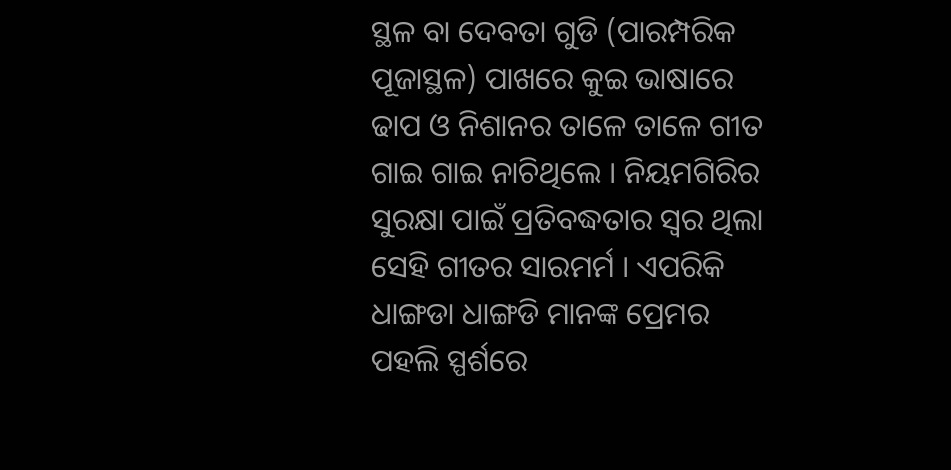ସ୍ଥଳ ବା ଦେବତା ଗୁଡି (ପାରମ୍ପରିକ ପୂଜାସ୍ଥଳ) ପାଖରେ କୁଇ ଭାଷାରେ ଢାପ ଓ ନିଶାନର ତାଳେ ତାଳେ ଗୀତ ଗାଇ ଗାଇ ନାଚିଥିଲେ । ନିୟମଗିରିର ସୁରକ୍ଷା ପାଇଁ ପ୍ରତିବଦ୍ଧତାର ସ୍ୱର ଥିଲା ସେହି ଗୀତର ସାରମର୍ମ । ଏପରିକି ଧାଙ୍ଗଡା ଧାଙ୍ଗଡି ମାନଙ୍କ ପ୍ରେମର ପହଲି ସ୍ପର୍ଶରେ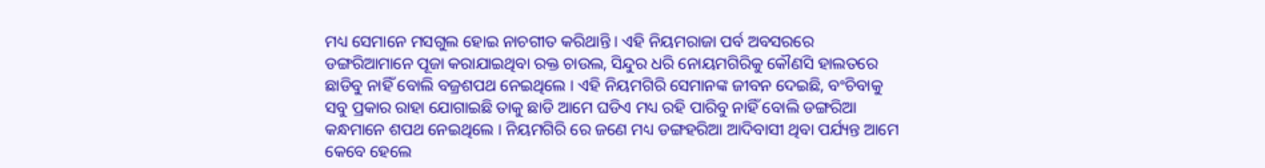ମଧ୍ୟ ସେମାନେ ମସଗୁଲ ହୋଇ ନାଚଗୀତ କରିଥାନ୍ତି । ଏହି ନିୟମରାଜା ପର୍ବ ଅବସରରେ ଡଙ୍ଗରିଆମାନେ ପୂଜା କରାଯାଇଥିବା ରକ୍ତ ଚାଉଲ, ସିନ୍ଦୁର ଧରି ନୋୟମଗିରିକୁ କୌଣସି ହାଲତରେ ଛାଡିବୁ ନାହିଁ ବୋଲି ବଜ୍ରଶପଥ ନେଇଥିଲେ । ଏହି ନିୟମଗିରି ସେମାନଙ୍କ ଜୀବନ ଦେଇଛି, ବଂଚିବାକୁ ସବୁ ପ୍ରକାର ରାହା ଯୋଗାଇଛି ତାକୁ ଛାଡି ଆମେ ଘଡିଏ ମଧ୍ୟ ରହି ପାରିବୁ ନାହିଁ ବୋଲି ଡଙ୍ଗରିଆ କନ୍ଧମାନେ ଶପଥ ନେଇଥିଲେ । ନିୟମଗିରି ରେ ଜଣେ ମଧ୍ୟ ଡଙ୍ଗହରିଆ ଆଦିବାସୀ ଥିବା ପର୍ଯ୍ୟନ୍ତ ଆମେ କେବେ ହେଲେ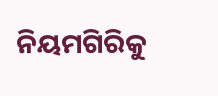ନିୟମଗିରିକୁ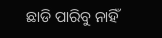ଛାଡି ପାରିବୁ ନାହିଁ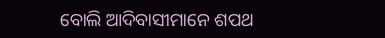ବୋଲି ଆଦିବାସୀମାନେ ଶପଥ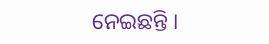ନେଇଛନ୍ତି ।